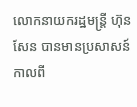លោកនាយករដ្ឋមន្ត្រី ហ៊ុន សែន បានមានប្រសាសន៍កាលពី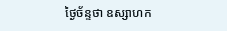ថ្ងៃច័ន្ទថា ឧស្សាហក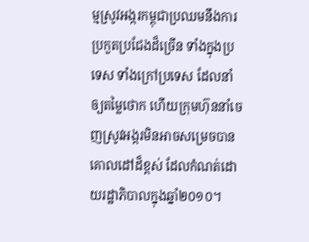ម្មស្រូវអង្ករកម្ពុជាប្រឈមនឹងការប្រកួតប្រជែងដ៏ច្រើន ទាំងក្នុងប្រទេស ទាំងក្រៅប្រទេស ដែលនាំឲ្យតម្លៃថោក ហើយក្រុមហ៊ុននាំចេញស្រូវអង្ករមិនអាចសម្រេចបានគោលដៅដ៏ខ្ពស់ ដែលកំណត់ដោយរដ្ឋាភិបាលក្នុងឆ្នាំ២០១០។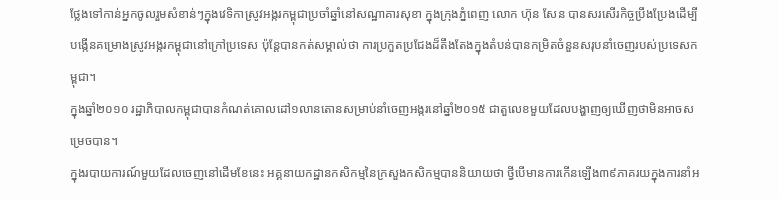ថ្លែងទៅកាន់អ្នកចូលរួមសំខាន់ៗក្នុងវេទិកាស្រូវអង្ករកម្ពុជាប្រចាំឆ្នាំនៅសណ្ឋាគារសុខា ក្នុងក្រុងភ្នំពេញ លោក ហ៊ុន សែន បានសរសើរកិច្ចប្រឹងប្រែងដើម្បីបង្កើនគម្រោងស្រូវអង្ករកម្ពុជានៅក្រៅប្រទេស ប៉ុន្តែបានកត់សម្គាល់ថា ការប្រកួតប្រជែងដ៏តឹងតែងក្នុងតំបន់បានកម្រិតចំនួនសរុបនាំចេញរបស់ប្រទេសកម្ពុជា។
ក្នុងឆ្នាំ២០១០ រដ្ឋាភិបាលកម្ពុជាបានកំណត់គោលដៅ១លានតោនសម្រាប់នាំចេញអង្ករនៅឆ្នាំ២០១៥ ជាតួលេខមួយដែលបង្ហាញឲ្យឃើញថាមិនអាចសម្រេចបាន។
ក្នុងរបាយការណ៍មួយដែលចេញនៅដើមខែនេះ អគ្គនាយកដ្ឋានកសិកម្មនៃក្រសួងកសិកម្មបាននិយាយថា ថ្វីបើមានការកើនឡើង៣៩ភាគរយក្នុងការនាំអ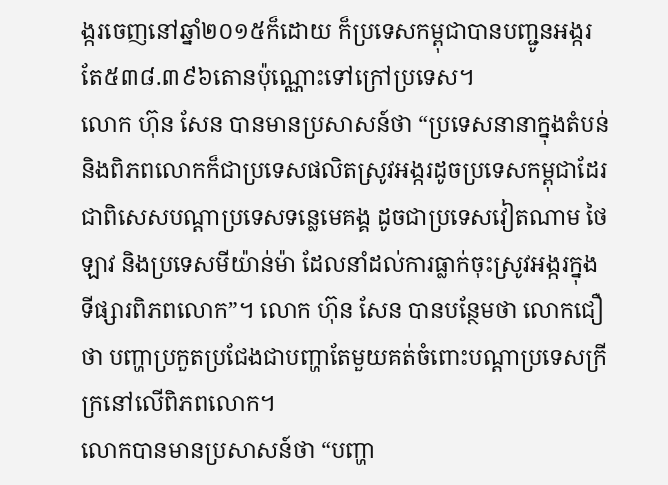ង្ករចេញនៅឆ្នាំ២០១៥ក៏ដោយ ក៏ប្រទេសកម្ពុជាបានបញ្ជូនអង្ករតែ៥៣៨.៣៩៦តោនប៉ុណ្ណោះទៅក្រៅប្រទេស។
លោក ហ៊ុន សែន បានមានប្រសាសន៍ថា “ប្រទេសនានាក្នុងតំបន់និងពិភពលោកក៏ជាប្រទេសផលិតស្រូវអង្ករដូចប្រទេសកម្ពុជាដែរ ជាពិសេសបណ្ដាប្រទេសទន្លេមេគង្គ ដូចជាប្រទេសវៀតណាម ថៃ ឡាវ និងប្រទេសមីយ៉ាន់ម៉ា ដែលនាំដល់ការធ្លាក់ចុះស្រូវអង្ករក្នុងទីផ្សារពិភពលោក”។ លោក ហ៊ុន សែន បានបន្ថែមថា លោកជឿថា បញ្ហាប្រកួតប្រជែងជាបញ្ហាតែមួយគត់ចំពោះបណ្តាប្រទេសក្រីក្រនៅលើពិភពលោក។
លោកបានមានប្រសាសន៍ថា “បញ្ហា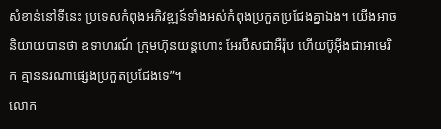សំខាន់នៅទីនេះ ប្រទេសកំពុងអភិវឌ្ឍន៍ទាំងអស់កំពុងប្រកួតប្រជែងគ្នាឯង។ យើងអាចនិយាយបានថា ឧទាហរណ៍ ក្រុមហ៊ុនយន្តហោះ អែរបឺសជាអឺរ៉ុប ហើយប៊ូអុីងជាអាមេរិក គ្មាននរណាផ្សេងប្រកួតប្រជែងទេ”។
លោក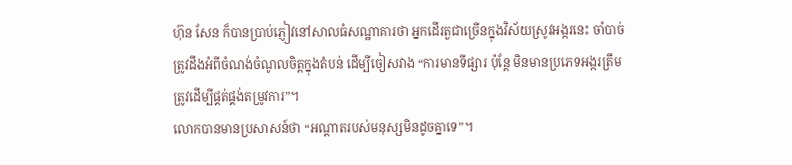ហ៊ុន សែន ក៏បានប្រាប់ភ្ញៀវនៅសាលធំសណ្ឋាគារថា អ្នកដើរតួជាច្រើនក្នុងវិស័យស្រូវអង្ករនេះ ចាំបាច់ត្រូវដឹងអំពីចំណង់ចំណូលចិត្តក្នុងតំបន់ ដើម្បីចៀសវាង “ការមានទីផ្សារ ប៉ុន្តែ មិនមានប្រភេទអង្ករត្រឹមត្រូវដើម្បីផ្គត់ផ្គង់តម្រូវការ”។
លោកបានមានប្រសាសន៍ថា “អណ្តាតរបស់មនុស្សមិនដូចគ្នាទេ”។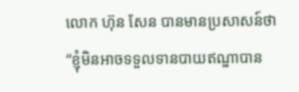លោក ហ៊ុន សែន បានមានប្រសាសន៍ថា “ខ្ញុំមិនអាចទទួលទានបាយឥណ្ឌាបាន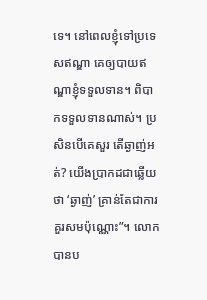ទេ។ នៅពេលខ្ញុំទៅប្រទេសឥណ្ឌា គេឲ្យបាយឥណ្ឌាខ្ញុំទទួលទាន។ ពិបាកទទួលទានណាស់។ ប្រសិនបើគេសួរ តើឆ្ងាញ់អត់? យើងប្រាកដជាឆ្លើយថា ‘ឆ្ងាញ់’ គ្រាន់តែជាការគួរសមប៉ុណ្ណោះ”។ លោកបានប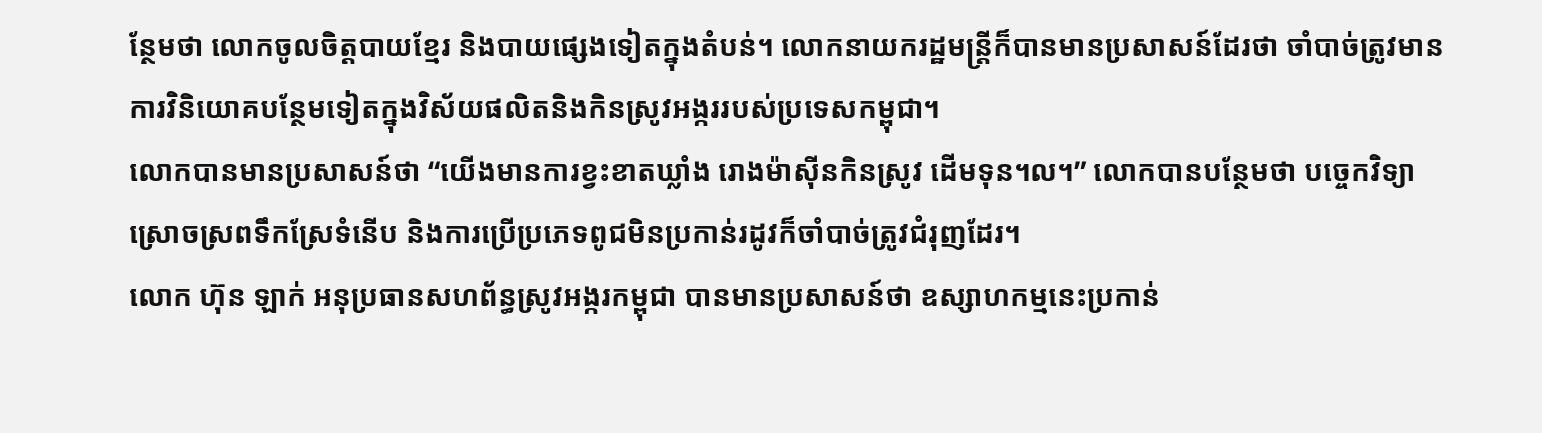ន្ថែមថា លោកចូលចិត្តបាយខ្មែរ និងបាយផ្សេងទៀតក្នុងតំបន់។ លោកនាយករដ្ឋមន្ត្រីក៏បានមានប្រសាសន៍ដែរថា ចាំបាច់ត្រូវមានការវិនិយោគបន្ថែមទៀតក្នុងវិស័យផលិតនិងកិនស្រូវអង្កររបស់ប្រទេសកម្ពុជា។
លោកបានមានប្រសាសន៍ថា “យើងមានការខ្វះខាតឃ្លាំង រោងម៉ាស៊ីនកិនស្រូវ ដើមទុន។ល។” លោកបានបន្ថែមថា បច្ចេកវិទ្យាស្រោចស្រពទឹកស្រែទំនើប និងការប្រើប្រភេទពូជមិនប្រកាន់រដូវក៏ចាំបាច់ត្រូវជំរុញដែរ។
លោក ហ៊ុន ឡាក់ អនុប្រធានសហព័ន្ធស្រូវអង្ករកម្ពុជា បានមានប្រសាសន៍ថា ឧស្សាហកម្មនេះប្រកាន់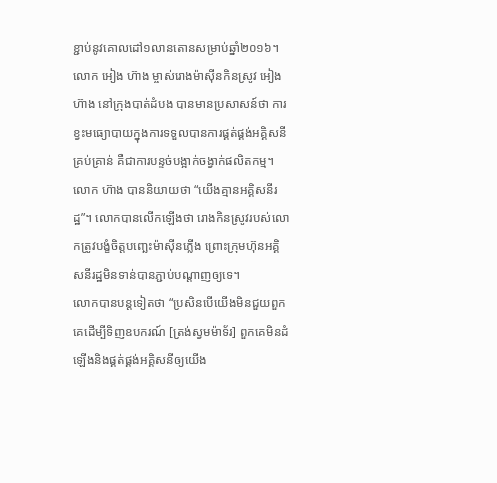ខ្ជាប់នូវគោលដៅ១លានតោនសម្រាប់ឆ្នាំ២០១៦។
លោក អៀង ហ៊ាង ម្ចាស់រោងម៉ាស៊ីនកិនស្រូវ អៀង ហ៊ាង នៅក្រុងបាត់ដំបង បានមានប្រសាសន៍ថា ការខ្វះមធ្យោបាយក្នុងការទទួលបានការផ្គត់ផ្គង់អគ្គិសនីគ្រប់គ្រាន់ គឺជាការបន្ទច់បង្អាក់ចង្វាក់ផលិតកម្ម។
លោក ហ៊ាង បាននិយាយថា “យើងគ្មានអគ្គិសនីរដ្ឋ”។ លោកបានលើកឡើងថា រោងកិនស្រូវរបស់លោកត្រូវបង្ខំចិត្តបញ្ឆេះម៉ាស៊ីនភ្លើង ព្រោះក្រុមហ៊ុនអគ្គិសនីរដ្ឋមិនទាន់បានភ្ជាប់បណ្តាញឲ្យទេ។
លោកបានបន្តទៀតថា “ប្រសិនបើយើងមិនជួយពួកគេដើម្បីទិញឧបករណ៍ [ត្រង់ស្វមម៉ាទ័រ] ពួកគេមិនដំឡើងនិងផ្គត់ផ្គង់អគ្គិសនីឲ្យយើង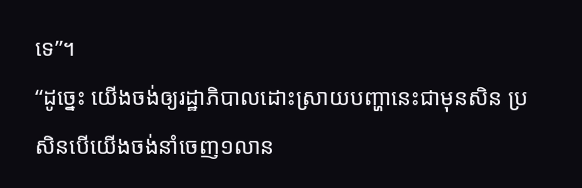ទេ”។
“ដូច្នេះ យើងចង់ឲ្យរដ្ឋាភិបាលដោះស្រាយបញ្ហានេះជាមុនសិន ប្រសិនបើយើងចង់នាំចេញ១លាន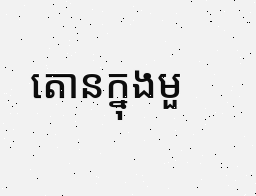តោនក្នុងមួ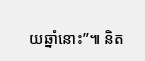យឆ្នាំនោះ”៕ និត